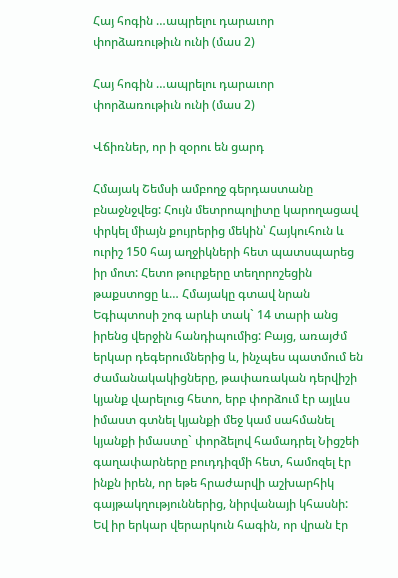Հայ հոգին …ապրելու դարաւոր փորձառութիւն ունի (մաս 2)

Հայ հոգին …ապրելու դարաւոր փորձառութիւն ունի (մաս 2)

Վճիռներ, որ ի զօրու են ցարդ

Հմայակ Շեմսի ամբողջ գերդաստանը բնաջնջվեց: Հույն մետրոպոլիտը կարողացավ փրկել միայն քույրերից մեկին՝ Հայկուհուն և ուրիշ 150 հայ աղջիկների հետ պատսպարեց իր մոտ: Հետո թուրքերը տեղորոշեցին թաքստոցը և… Հմայակը գտավ նրան Եգիպտոսի շոգ արևի տակ` 14 տարի անց իրենց վերջին հանդիպումից: Բայց, առայժմ երկար դեգերումներից և, ինչպես պատմում են ժամանակակիցները, թափառական դերվիշի կյանք վարելուց հետո, երբ փորձում էր այլևս իմաստ գտնել կյանքի մեջ կամ սահմանել կյանքի իմաստը` փորձելով համադրել Նիցշեի գաղափարները բուդդիզմի հետ, համոզել էր ինքն իրեն, որ եթե հրաժարվի աշխարհիկ գայթակղություններից, նիրվանայի կհասնի: Եվ իր երկար վերարկուն հագին, որ վրան էր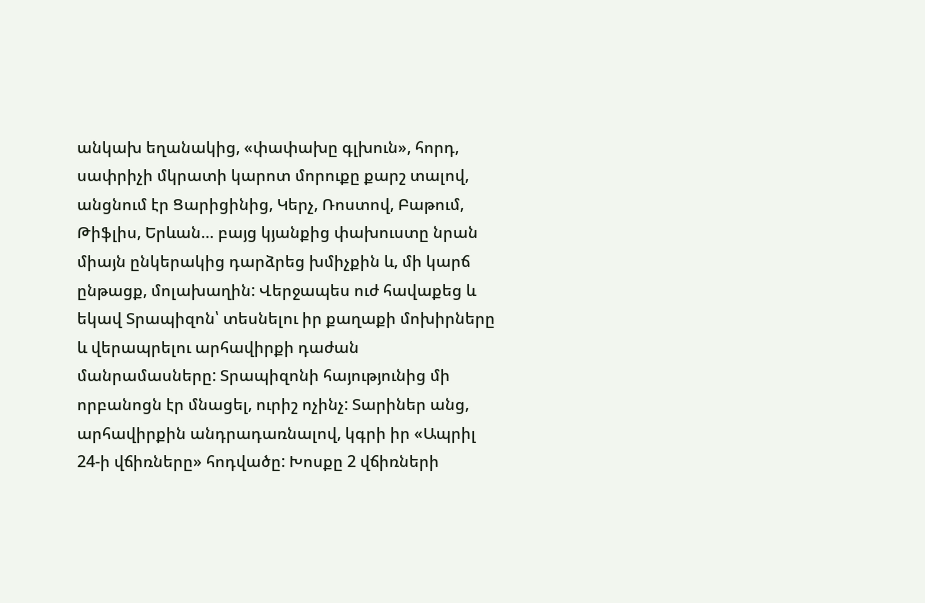անկախ եղանակից, «փափախը գլխուն», հորդ, սափրիչի մկրատի կարոտ մորուքը քարշ տալով, անցնում էր Ցարիցինից, Կերչ, Ռոստով, Բաթում, Թիֆլիս, Երևան… բայց կյանքից փախուստը նրան միայն ընկերակից դարձրեց խմիչքին և, մի կարճ ընթացք, մոլախաղին: Վերջապես ուժ հավաքեց և եկավ Տրապիզոն՝ տեսնելու իր քաղաքի մոխիրները և վերապրելու արհավիրքի դաժան մանրամասները: Տրապիզոնի հայությունից մի որբանոցն էր մնացել, ուրիշ ոչինչ: Տարիներ անց, արհավիրքին անդրադառնալով, կգրի իր «Ապրիլ 24-ի վճիռները» հոդվածը: Խոսքը 2 վճիռների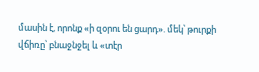մասին է, որոնք «ի զօրու են ցարդ». մեկ՝ թուրքի վճիռը՝ բնաջնջել և «տէր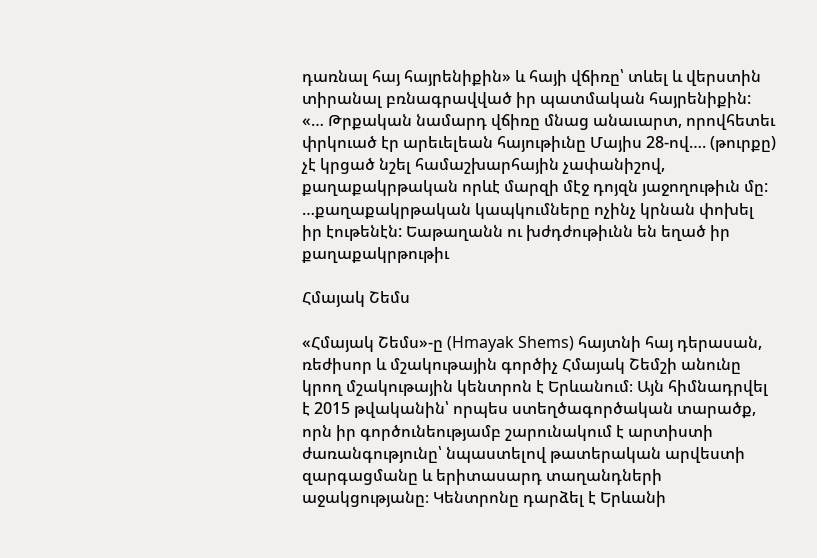դառնալ հայ հայրենիքին» և հայի վճիռը՝ տևել և վերստին տիրանալ բռնագրավված իր պատմական հայրենիքին: «… Թրքական նամարդ վճիռը մնաց անաւարտ, որովհետեւ փրկուած էր արեւելեան հայութիւնը Մայիս 28-ով…. (թուրքը) չէ կրցած նշել համաշխարհային չափանիշով, քաղաքակրթական որևէ մարզի մէջ դոյզն յաջողութիւն մը: …քաղաքակրթական կապկումները ոչինչ կրնան փոխել իր էութենէն: Եաթաղանն ու խժդժութիւնն են եղած իր քաղաքակրթութիւ

Հմայակ Շեմս

«Հմայակ Շեմս»-ը (Hmayak Shems) հայտնի հայ դերասան, ռեժիսոր և մշակութային գործիչ Հմայակ Շեմշի անունը կրող մշակութային կենտրոն է Երևանում։ Այն հիմնադրվել է 2015 թվականին՝ որպես ստեղծագործական տարածք, որն իր գործունեությամբ շարունակում է արտիստի ժառանգությունը՝ նպաստելով թատերական արվեստի զարգացմանը և երիտասարդ տաղանդների աջակցությանը։ Կենտրոնը դարձել է Երևանի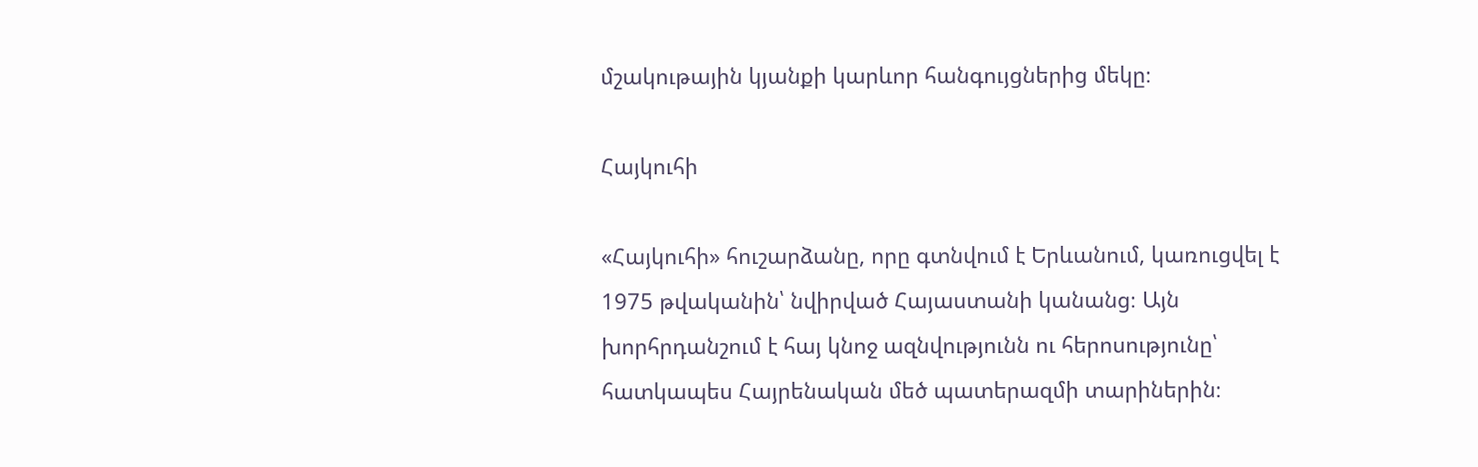մշակութային կյանքի կարևոր հանգույցներից մեկը։

Հայկուհի

«Հայկուհի» հուշարձանը, որը գտնվում է Երևանում, կառուցվել է 1975 թվականին՝ նվիրված Հայաստանի կանանց։ Այն խորհրդանշում է հայ կնոջ ազնվությունն ու հերոսությունը՝ հատկապես Հայրենական մեծ պատերազմի տարիներին։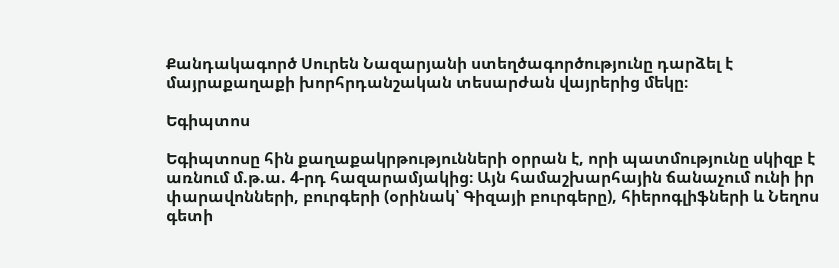Քանդակագործ Սուրեն Նազարյանի ստեղծագործությունը դարձել է մայրաքաղաքի խորհրդանշական տեսարժան վայրերից մեկը։

Եգիպտոս

Եգիպտոսը հին քաղաքակրթությունների օրրան է, որի պատմությունը սկիզբ է առնում մ.թ.ա. 4-րդ հազարամյակից։ Այն համաշխարհային ճանաչում ունի իր փարավոնների, բուրգերի (օրինակ՝ Գիզայի բուրգերը), հիերոգլիֆների և Նեղոս գետի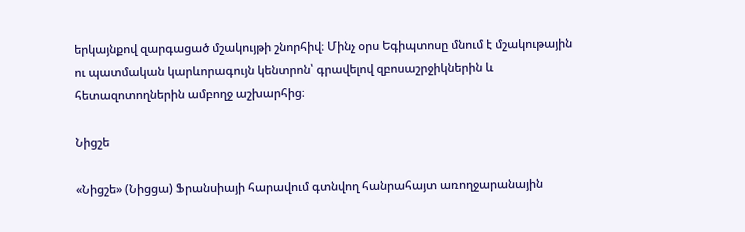երկայնքով զարգացած մշակույթի շնորհիվ։ Մինչ օրս Եգիպտոսը մնում է մշակութային ու պատմական կարևորագույն կենտրոն՝ գրավելով զբոսաշրջիկներին և հետազոտողներին ամբողջ աշխարհից։

Նիցշե

«Նիցշե» (Նիցցա) Ֆրանսիայի հարավում գտնվող հանրահայտ առողջարանային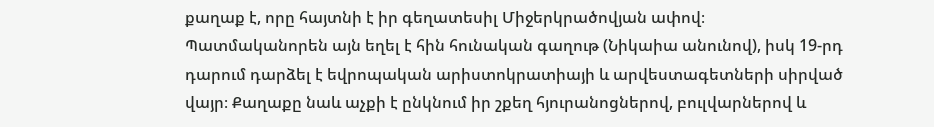քաղաք է, որը հայտնի է իր գեղատեսիլ Միջերկրածովյան ափով։ Պատմականորեն այն եղել է հին հունական գաղութ (Նիկաիա անունով), իսկ 19-րդ դարում դարձել է եվրոպական արիստոկրատիայի և արվեստագետների սիրված վայր։ Քաղաքը նաև աչքի է ընկնում իր շքեղ հյուրանոցներով, բուլվարներով և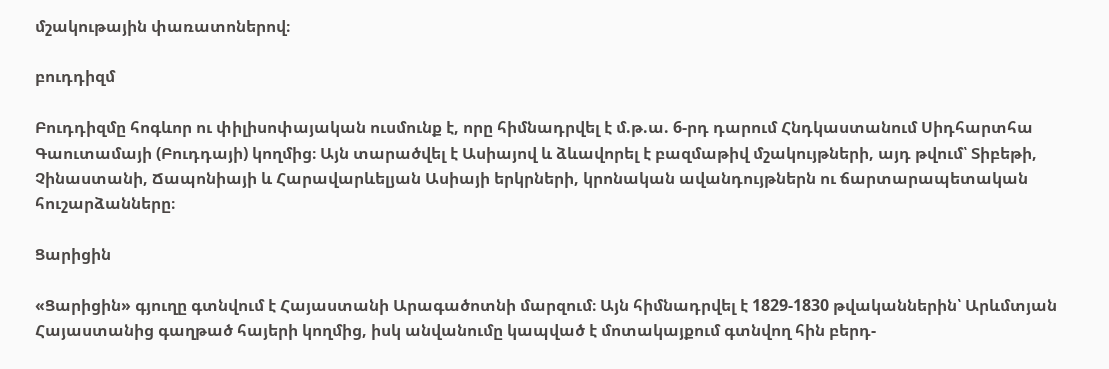մշակութային փառատոներով։

բուդդիզմ

Բուդդիզմը հոգևոր ու փիլիսոփայական ուսմունք է, որը հիմնադրվել է մ.թ.ա. 6-րդ դարում Հնդկաստանում Սիդհարտհա Գաուտամայի (Բուդդայի) կողմից։ Այն տարածվել է Ասիայով և ձևավորել է բազմաթիվ մշակույթների, այդ թվում՝ Տիբեթի, Չինաստանի, Ճապոնիայի և Հարավարևելյան Ասիայի երկրների, կրոնական ավանդույթներն ու ճարտարապետական հուշարձանները։

Ցարիցին

«Ցարիցին» գյուղը գտնվում է Հայաստանի Արագածոտնի մարզում։ Այն հիմնադրվել է 1829-1830 թվականներին՝ Արևմտյան Հայաստանից գաղթած հայերի կողմից, իսկ անվանումը կապված է մոտակայքում գտնվող հին բերդ-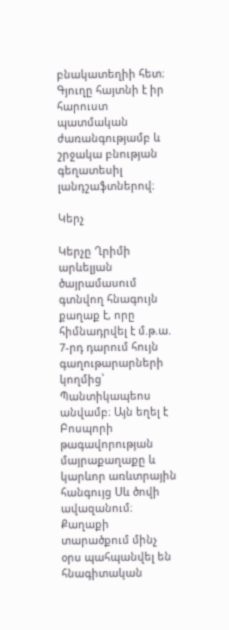բնակատեղիի հետ։ Գյուղը հայտնի է իր հարուստ պատմական ժառանգությամբ և շրջակա բնության գեղատեսիլ լանդշաֆտներով։

Կերչ

Կերչը Ղրիմի արևելյան ծայրամասում գտնվող հնագույն քաղաք է, որը հիմնադրվել է մ.թ.ա. 7-րդ դարում հույն գաղութարարների կողմից՝ Պանտիկապեոս անվամբ։ Այն եղել է Բոսպորի թագավորության մայրաքաղաքը և կարևոր առևտրային հանգույց Սև ծովի ավազանում։ Քաղաքի տարածքում մինչ օրս պահպանվել են հնագիտական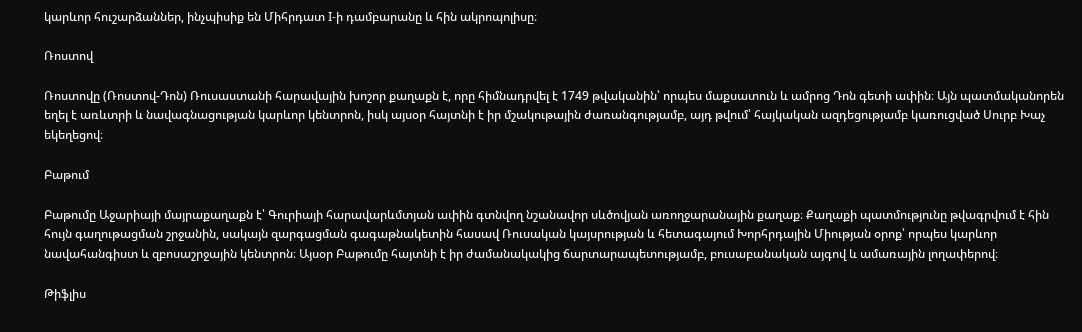կարևոր հուշարձաններ, ինչպիսիք են Միհրդատ I-ի դամբարանը և հին ակրոպոլիսը։

Ռոստով

Ռոստովը (Ռոստով-Դոն) Ռուսաստանի հարավային խոշոր քաղաքն է, որը հիմնադրվել է 1749 թվականին՝ որպես մաքսատուն և ամրոց Դոն գետի ափին։ Այն պատմականորեն եղել է առևտրի և նավագնացության կարևոր կենտրոն, իսկ այսօր հայտնի է իր մշակութային ժառանգությամբ, այդ թվում՝ հայկական ազդեցությամբ կառուցված Սուրբ Խաչ եկեղեցով։

Բաթում

Բաթումը Աջարիայի մայրաքաղաքն է՝ Գուրիայի հարավարևմտյան ափին գտնվող նշանավոր սևծովյան առողջարանային քաղաք։ Քաղաքի պատմությունը թվագրվում է հին հույն գաղութացման շրջանին, սակայն զարգացման գագաթնակետին հասավ Ռուսական կայսրության և հետագայում Խորհրդային Միության օրոք՝ որպես կարևոր նավահանգիստ և զբոսաշրջային կենտրոն։ Այսօր Բաթումը հայտնի է իր ժամանակակից ճարտարապետությամբ, բուսաբանական այգով և ամառային լողափերով։

Թիֆլիս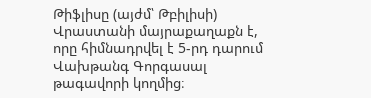Թիֆլիսը (այժմ՝ Թբիլիսի) Վրաստանի մայրաքաղաքն է, որը հիմնադրվել է 5-րդ դարում Վախթանգ Գորգասալ թագավորի կողմից։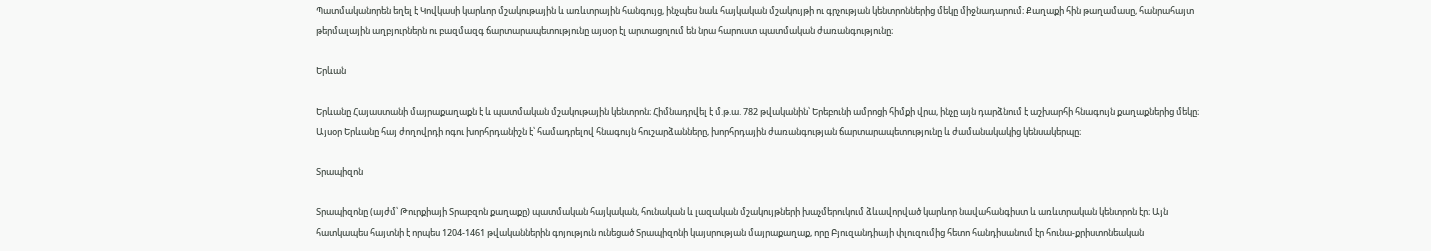Պատմականորեն եղել է Կովկասի կարևոր մշակութային և առևտրային հանգույց, ինչպես նաև հայկական մշակույթի ու գրչության կենտրոններից մեկը միջնադարում։ Քաղաքի հին թաղամասը, հանրահայտ թերմալային աղբյուրներն ու բազմազգ ճարտարապետությունը այսօր էլ արտացոլում են նրա հարուստ պատմական ժառանգությունը։

Երևան

Երևանը Հայաստանի մայրաքաղաքն է և պատմական մշակութային կենտրոն։ Հիմնադրվել է մ.թ.ա. 782 թվականին՝ Երեբունի ամրոցի հիմքի վրա, ինչը այն դարձնում է աշխարհի հնագույն քաղաքներից մեկը։ Այսօր Երևանը հայ ժողովրդի ոգու խորհրդանիշն է՝ համադրելով հնագույն հուշարձանները, խորհրդային ժառանգության ճարտարապետությունը և ժամանակակից կենսակերպը։

Տրապիզոն

Տրապիզոնը (այժմ՝ Թուրքիայի Տրաբզոն քաղաքը) պատմական հայկական, հունական և լազական մշակույթների խաչմերուկում ձևավորված կարևոր նավահանգիստ և առևտրական կենտրոն էր։ Այն հատկապես հայտնի է որպես 1204-1461 թվականներին գոյություն ունեցած Տրապիզոնի կայսրության մայրաքաղաք, որը Բյուզանդիայի փլուզումից հետո հանդիսանում էր հունա-քրիստոնեական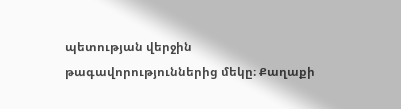պետության վերջին թագավորություններից մեկը։ Քաղաքի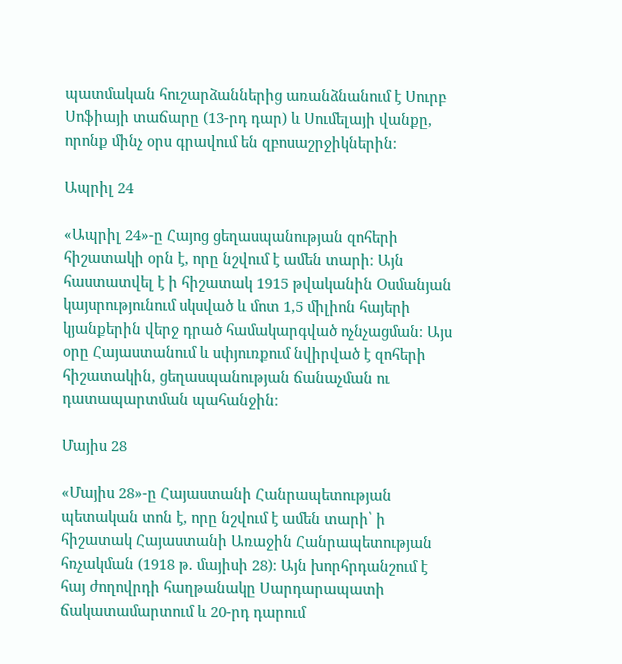պատմական հուշարձաններից առանձնանում է Սուրբ Սոֆիայի տաճարը (13-րդ դար) և Սումելայի վանքը, որոնք մինչ օրս գրավում են զբոսաշրջիկներին։

Ապրիլ 24

«Ապրիլ 24»-ը Հայոց ցեղասպանության զոհերի հիշատակի օրն է, որը նշվում է ամեն տարի։ Այն հաստատվել է ի հիշատակ 1915 թվականին Օսմանյան կայսրությունում սկսված և մոտ 1,5 միլիոն հայերի կյանքերին վերջ դրած համակարգված ոչնչացման։ Այս օրը Հայաստանում և սփյուռքում նվիրված է զոհերի հիշատակին, ցեղասպանության ճանաչման ու դատապարտման պահանջին։

Մայիս 28

«Մայիս 28»-ը Հայաստանի Հանրապետության պետական տոն է, որը նշվում է ամեն տարի՝ ի հիշատակ Հայաստանի Առաջին Հանրապետության հռչակման (1918 թ. մայիսի 28)։ Այն խորհրդանշում է հայ ժողովրդի հաղթանակը Սարդարապատի ճակատամարտում և 20-րդ դարում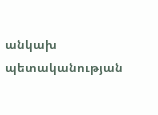անկախ պետականության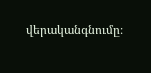վերականգնումը։